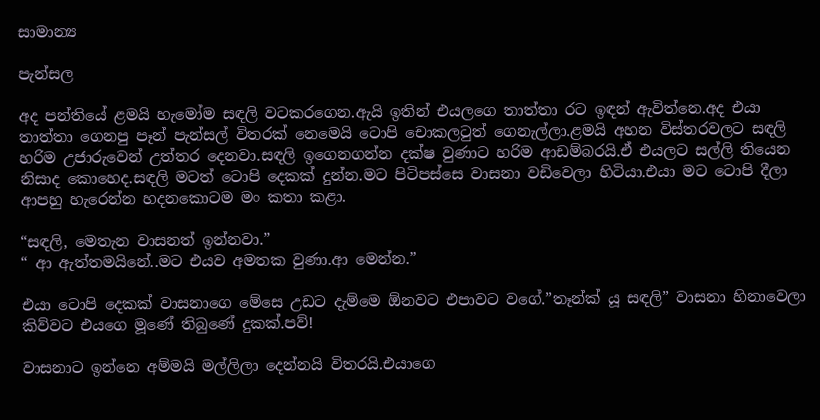සාමාන්‍ය

පැන්සල

අද පන්තියේ ළමයි හැමෝම සඳලි වටකරගෙන.ඇයි ඉතින් එයලගෙ තාත්තා රට ඉඳන් ඇවිත්නෙ.අද එයා තාත්තා ගෙනපු පෑන් පැන්සල් විතරක් නෙමෙයි ටොපි චොකලටුත් ගෙනැල්ලා.ළමයි අහන විස්තරවලට සඳලි හරිම උජාරුවෙන් උත්තර දෙනවා.සඳලි ඉගෙනගන්න දක්ෂ වුණාට හරිම ආඩම්බරයි.ඒ එයලට සල්ලි තියෙන නිසාද කොහෙද.සඳලි මටත් ටොපි දෙකක් දුන්න.මට පිටිපස්සෙ වාසනා වඩිවෙලා හිටියා.එයා මට ටොපි දීලා ආපහු හැරෙන්න හදනකොටම මං කතා කළා.

“සඳලි, මෙතැන වාසනත් ඉන්නවා.”
“ ආ ඇත්තමයිනේ..මට එයව අමතක වුණා.ආ මෙන්න.”

එයා ටොපි දෙකක් වාසනාගෙ මේසෙ උඩට දැම්මෙ ඕනවට එපාවට වගේ.”තෑන්ක් යූ සඳලි” වාසනා හිනාවෙලා කිව්වට එයගෙ මූණේ තිබුණේ දුකක්.පව්!

වාසනාට ඉන්නෙ අම්මයි මල්ලිලා දෙන්නයි විතරයි.එයාගෙ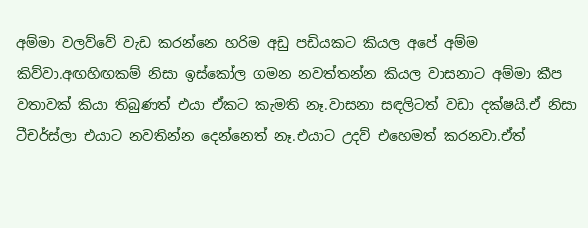අම්මා වලව්වේ වැඩ කරන්නෙ හරිම අඩු පඩියකට කියල අපේ අම්ම කිව්වා.අඟහිඟකම් නිසා ඉස්කෝල ගමන නවත්තන්න කියල වාසනාට අම්මා කීප වතාවක් කියා තිබුණත් එයා ඒකට කැමති නෑ.වාසනා සඳලිටත් වඩා දක්ෂයි.ඒ නිසා ටීචර්ස්ලා එයාට නවතින්න දෙන්නෙත් නෑ.එයාට උදව් එහෙමත් කරනවා.ඒත්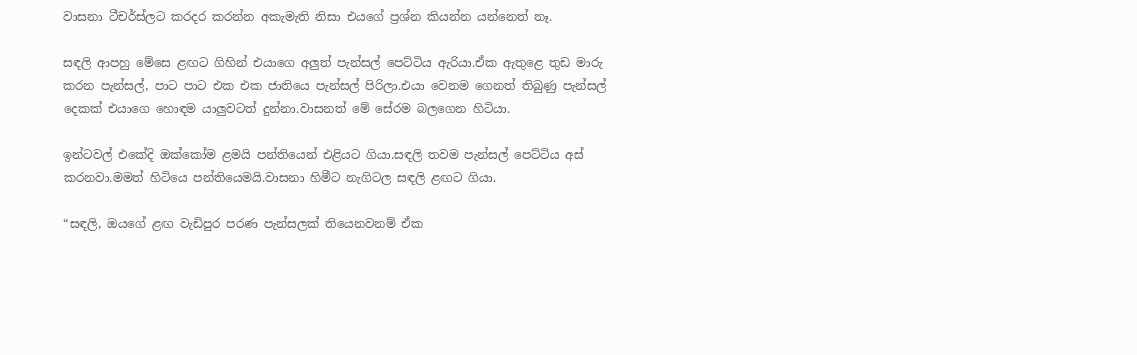වාසනා ටීචර්ස්ලට කරදර කරන්න අකැමැති නිසා එයගේ ප්‍රශ්න කියන්න යන්නෙත් නෑ.

සඳලි ආපහු මේසෙ ළඟට ගිහින් එයාගෙ අලුත් පැන්සල් පෙට්ටිය ඇරියා.ඒක ඇතුළෙ තුඩ මාරු කරන පැන්සල්, පාට පාට එක එක ජාතියෙ පැන්සල් පිරිලා.එයා වෙනම ගෙනත් තිබුණු පැන්සල් දෙකක් එයාගෙ හොඳම යාලුවටත් දුන්නා.වාසනත් මේ සේරම බලගෙන හිටියා.

ඉන්ටවල් එකේදි ඔක්කෝම ළමයි පන්තියෙන් එළියට ගියා.සඳලි තවම පැන්සල් පෙට්ටිය අස් කරනවා.මමත් හිටියෙ පන්තියෙමයි.වාසනා හිමීට නැගිටල සඳලි ළඟට ගියා.

“සඳලි, ඔයගේ ළඟ වැඩිපුර පරණ පැන්සලක් තියෙනවනම් ඒක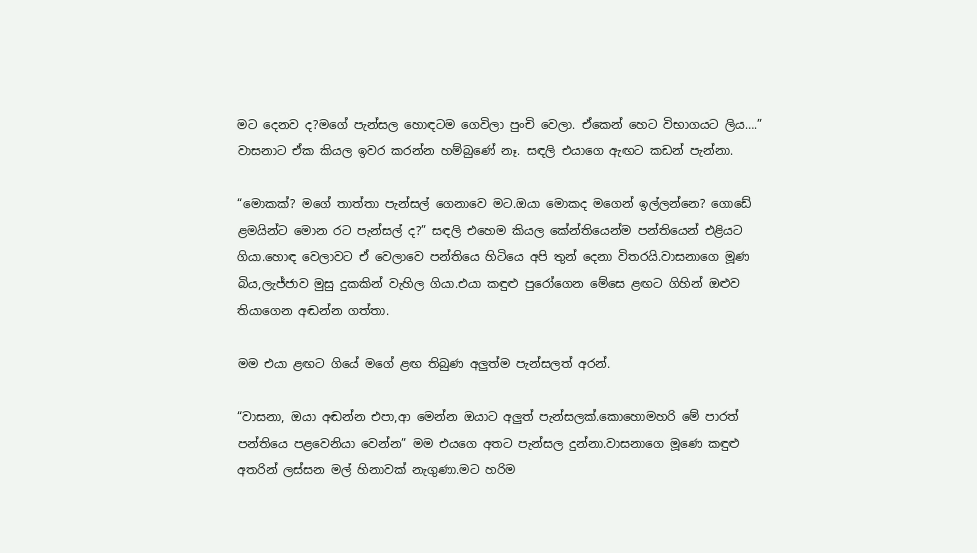මට දෙනව ද?මගේ පැන්සල හොඳටම ගෙවිලා පුංචි වෙලා. ඒකෙන් හෙට විභාගයට ලිය….” වාසනාට ඒක කියල ඉවර කරන්න හම්බුණේ නෑ. සඳලි එයාගෙ ඇඟට කඩන් පැන්නා.

“මොකක්? මගේ තාත්තා පැන්සල් ගෙනාවෙ මට.ඔයා මොකද මගෙන් ඉල්ලන්නෙ? ගොඩේ ළමයින්ට මොන රට පැන්සල් ද?” සඳලි එහෙම කියල කේන්තියෙන්ම පන්තියෙන් එළියට ගියා.හොඳ වෙලාවට ඒ වෙලාවෙ පන්තියෙ හිටියෙ අපි තුන් දෙනා විතරයි.වාසනාගෙ මූණ බිය,ලැජ්ජාව මුසු දුකකින් වැහිල ගියා.එයා කඳුළු පුරෝගෙන මේසෙ ළඟට ගිහින් ඔළුව තියාගෙන අඬන්න ගත්තා.

මම එයා ළඟට ගියේ මගේ ළඟ තිබුණ අලුත්ම පැන්සලත් අරන්.

“වාසනා, ඔයා අඬන්න එපා,ආ මෙන්න ඔයාට අලුත් පැන්සලක්.කොහොමහරි මේ පාරත් පන්තියෙ පළවෙනියා වෙන්න” මම එයගෙ අතට පැන්සල දුන්නා.වාසනාගෙ මූණෙ කඳුළු අතරින් ලස්සන මල් හිනාවක් නැගුණා.මට හරිම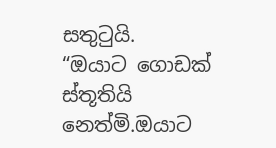සතුටුයි.
“ඔයාට ගොඩක් ස්තූතියි නෙත්මි.ඔයාට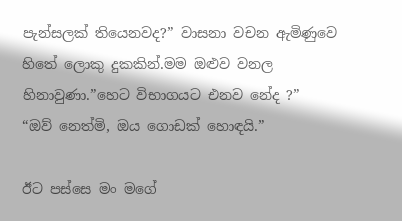පැන්සලක් තියෙනවද?” වාසනා වචන ඇමිණුවෙ හිතේ ලොකු දුකකින්.මම ඔළුව වනල හිනාවුණා.”හෙට විභාගයට එනව නේද ?”
“ඔව් නෙත්මි, ඔය ගොඩක් හොඳයි.”

ඊට පස්සෙ මං මගේ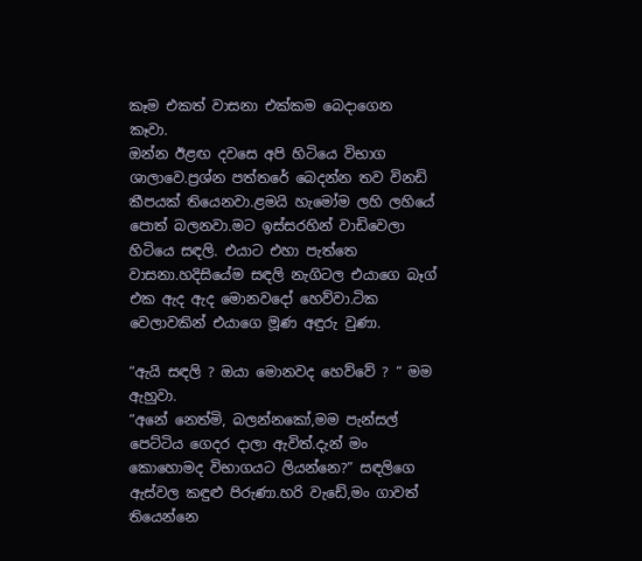කෑම එකත් වාසනා එක්කම බෙදාගෙන කෑවා.
ඔන්න ඊළඟ දවසෙ අපි හිටියෙ විභාග ශාලාවෙ.ප්‍රශ්න පත්තරේ බෙදන්න තව විනඩි කීපයක් තියෙනවා.ළමයි හැමෝම ලහි ලහියේ පොත් බලනවා.මට ඉස්සරහින් වාඩිවෙලා හිටියෙ සඳලි. එයාට එහා පැත්තෙ වාසනා.හදිසියේම සඳලි නැගිටල එයාගෙ බෑග් එක ඇද ඇද මොනවදෝ හෙව්වා.ටික වෙලාවකින් එයාගෙ මූණ අඳුරු වුණා.

“ඇයි සඳලි ? ඔයා මොනවද හෙව්වේ ? “ මම ඇහුවා.
“අනේ නෙත්මි, බලන්නකෝ,මම පැන්සල් පෙට්ටිය ගෙදර දාලා ඇවිත්.දැන් මං කොහොමද විභාගයට ලියන්නෙ?” සඳලිගෙ ඇස්වල කඳුළු පිරුණා.හරි වැඩේ,මං ගාවත් තියෙන්නෙ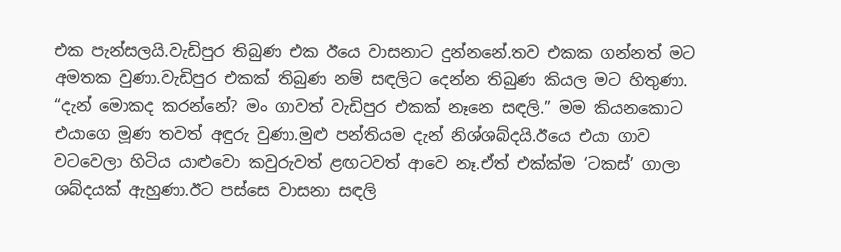එක පැන්සලයි.වැඩිපුර තිබුණ එක ඊයෙ වාසනාට දුන්නනේ.තව එකක ගන්නත් මට අමතක වුණා.වැඩිපුර එකක් තිබුණ නම් සඳලිට දෙන්න තිබුණ කියල මට හිතුණා.
“දැන් මොකද කරන්නේ? මං ගාවත් වැඩිපුර එකක් නෑනෙ සඳලි.” මම කියනකොට එයාගෙ මූණ තවත් අඳුරු වුණා.මුළු පන්තියම දැන් නිශ්ශබ්දයි.ඊයෙ එයා ගාව වටවෙලා හිටිය යාළුවො කවුරුවත් ළඟටවත් ආවෙ නෑ.ඒත් එක්ක්ම ‘ටකස්’ ගාලා ශබ්දයක් ඇහුණා.ඊට පස්සෙ වාසනා සඳලි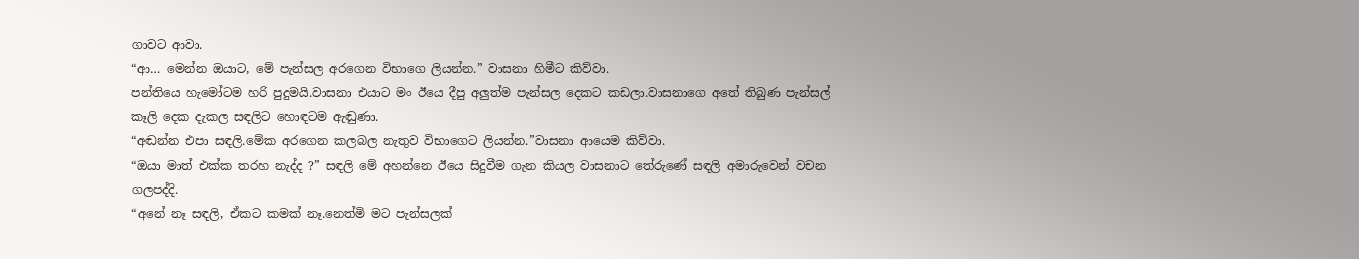ගාවට ආවා.
“ආ… මෙන්න ඔයාට, මේ පැන්සල අරගෙන විභාගෙ ලියන්න.” වාසනා හිමීට කිව්වා.
පන්තියෙ හැමෝටම හරි පුදුමයි.වාසනා එයාට මං ඊයෙ දීපු අලුත්ම පැන්සල දෙකට කඩලා.වාසනාගෙ අතේ තිබුණ පැන්සල් කෑලි දෙක දැකල සඳලිට හොඳටම ඇඬුණා.
“අඬන්න එපා සඳලි.මේක අරගෙන කලබල නැතුව විභාගෙට ලියන්න.”වාසනා ආයෙම කිව්වා.
“ඔයා මාත් එක්ක තරහ නැද්ද ?” සඳලි මේ අහන්නෙ ඊයෙ සිදුවීම ගැන කියල වාසනාට තේරුණේ සඳලි අමාරුවෙන් වචන ගලපද්දි.
“අනේ නෑ සඳලි, ඒකට කමක් නෑ.නෙත්මි මට පැන්සලක්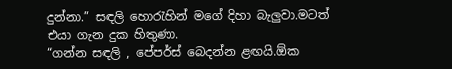දුන්නා.” සඳලි හොරැහින් මගේ දිහා බැලුවා.මටත් එයා ගැන දුක හිතුණා.
“ගන්න සඳලි , පේපර්ස් බෙදන්න ළඟයි.ඕක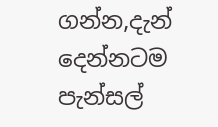ගන්න,දැන් දෙන්නටම පැන්සල්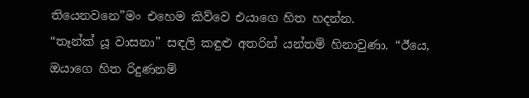තියෙනවනෙ”මං එහෙම කිව්වෙ එයාගෙ හිත හදන්න.
“තෑන්ක් යූ වාසනා” සඳලි කඳුළු අතරින් යන්තම් හිනාවුණා. “ඊයෙ, ඔයාගෙ හිත රිදුණනම්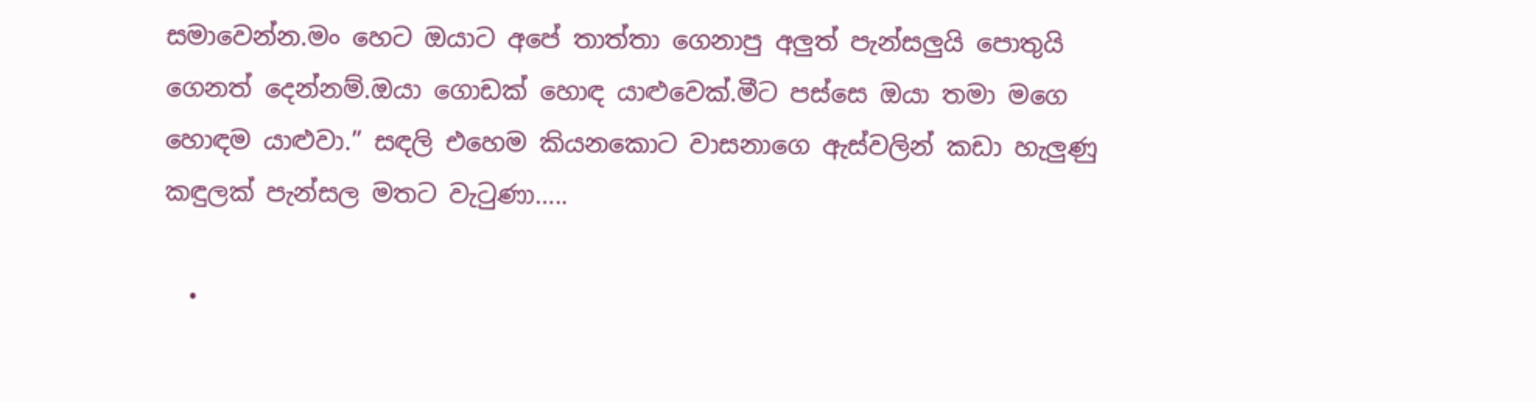සමාවෙන්න.මං හෙට ඔයාට අපේ තාත්තා ගෙනාපු අලුත් පැන්සලුයි පොතුයි ගෙනත් දෙන්නම්.ඔයා ගොඩක් හොඳ යාළුවෙක්.මීට පස්සෙ ඔයා තමා මගෙ හොඳම යාළුවා.” සඳලි එහෙම කියනකොට වාසනාගෙ ඇස්වලින් කඩා හැලුණු කඳුලක් පැන්සල මතට වැටුණා…..

  •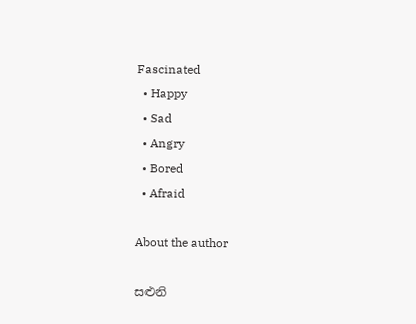Fascinated
  • Happy
  • Sad
  • Angry
  • Bored
  • Afraid

About the author

සළුනි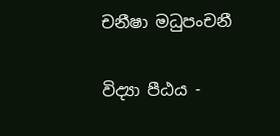චනීෂා මධුපංචනී

විද්‍යා පීඨය -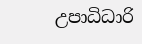උපාධිධාරි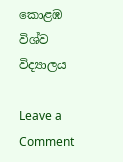කොළඹ විශ්ව විද්‍යාලය

Leave a Comment